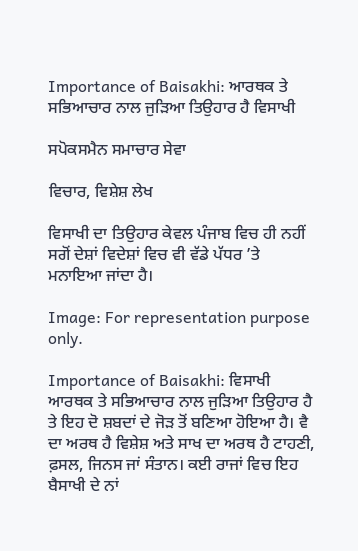Importance of Baisakhi: ਆਰਥਕ ਤੇ ਸਭਿਆਚਾਰ ਨਾਲ ਜੁੜਿਆ ਤਿਉਹਾਰ ਹੈ ਵਿਸਾਖੀ

ਸਪੋਕਸਮੈਨ ਸਮਾਚਾਰ ਸੇਵਾ

ਵਿਚਾਰ, ਵਿਸ਼ੇਸ਼ ਲੇਖ

ਵਿਸਾਖੀ ਦਾ ਤਿਉਹਾਰ ਕੇਵਲ ਪੰਜਾਬ ਵਿਚ ਹੀ ਨਹੀਂ ਸਗੋਂ ਦੇਸ਼ਾਂ ਵਿਦੇਸ਼ਾਂ ਵਿਚ ਵੀ ਵੱਡੇ ਪੱਧਰ ’ਤੇ ਮਨਾਇਆ ਜਾਂਦਾ ਹੈ।

Image: For representation purpose only.

Importance of Baisakhi: ਵਿਸਾਖੀ ਆਰਥਕ ਤੇ ਸਭਿਆਚਾਰ ਨਾਲ ਜੁੜਿਆ ਤਿਉਹਾਰ ਹੈ ਤੇ ਇਹ ਦੋ ਸ਼ਬਦਾਂ ਦੇ ਜੋੜ ਤੋਂ ਬਣਿਆ ਹੋਇਆ ਹੈ। ਵੈ ਦਾ ਅਰਥ ਹੈ ਵਿਸ਼ੇਸ਼ ਅਤੇ ਸਾਖ ਦਾ ਅਰਥ ਹੈ ਟਾਹਣੀ, ਫ਼ਸਲ, ਜਿਨਸ ਜਾਂ ਸੰਤਾਨ। ਕਈ ਰਾਜਾਂ ਵਿਚ ਇਹ ਬੈਸਾਖੀ ਦੇ ਨਾਂ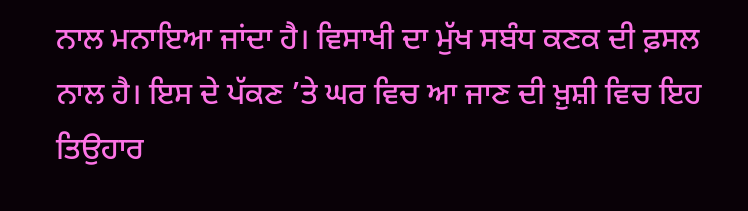ਨਾਲ ਮਨਾਇਆ ਜਾਂਦਾ ਹੈ। ਵਿਸਾਖੀ ਦਾ ਮੁੱਖ ਸਬੰਧ ਕਣਕ ਦੀ ਫ਼ਸਲ ਨਾਲ ਹੈ। ਇਸ ਦੇ ਪੱਕਣ ’ਤੇ ਘਰ ਵਿਚ ਆ ਜਾਣ ਦੀ ਖ਼ੁਸ਼ੀ ਵਿਚ ਇਹ ਤਿਉਹਾਰ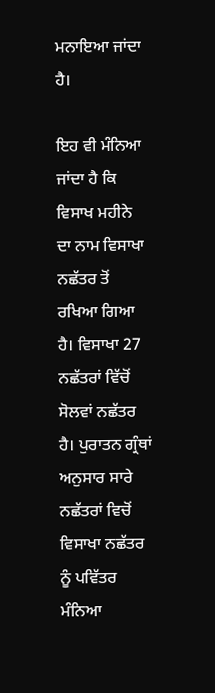ਮਨਾਇਆ ਜਾਂਦਾ ਹੈ।

ਇਹ ਵੀ ਮੰਨਿਆ ਜਾਂਦਾ ਹੈ ਕਿ ਵਿਸਾਖ ਮਹੀਨੇ ਦਾ ਨਾਮ ਵਿਸਾਖਾ ਨਛੱਤਰ ਤੋਂ ਰਖਿਆ ਗਿਆ ਹੈ। ਵਿਸਾਖਾ 27 ਨਛੱਤਰਾਂ ਵਿੱਚੋਂ ਸੋਲਵਾਂ ਨਛੱਤਰ ਹੈ। ਪੁਰਾਤਨ ਗ੍ਰੰਥਾਂ ਅਨੁਸਾਰ ਸਾਰੇ ਨਛੱਤਰਾਂ ਵਿਚੋਂ ਵਿਸਾਖਾ ਨਛੱਤਰ ਨੂੰ ਪਵਿੱਤਰ ਮੰਨਿਆ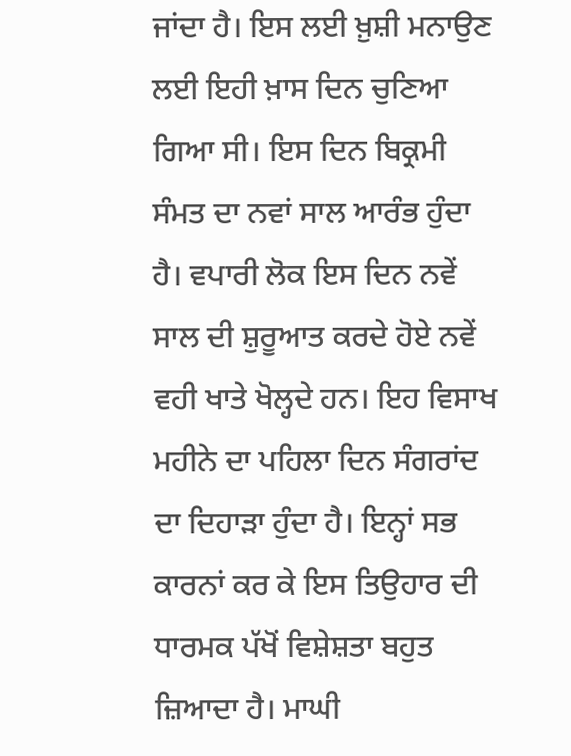ਜਾਂਦਾ ਹੈ। ਇਸ ਲਈ ਖ਼ੁਸ਼ੀ ਮਨਾਉਣ ਲਈ ਇਹੀ ਖ਼ਾਸ ਦਿਨ ਚੁਣਿਆ ਗਿਆ ਸੀ। ਇਸ ਦਿਨ ਬਿਕ੍ਰਮੀ ਸੰਮਤ ਦਾ ਨਵਾਂ ਸਾਲ ਆਰੰਭ ਹੁੰਦਾ ਹੈ। ਵਪਾਰੀ ਲੋਕ ਇਸ ਦਿਨ ਨਵੇਂ ਸਾਲ ਦੀ ਸ਼ੁਰੂਆਤ ਕਰਦੇ ਹੋਏ ਨਵੇਂ ਵਹੀ ਖਾਤੇ ਖੋਲ੍ਹਦੇ ਹਨ। ਇਹ ਵਿਸਾਖ ਮਹੀਨੇ ਦਾ ਪਹਿਲਾ ਦਿਨ ਸੰਗਰਾਂਦ ਦਾ ਦਿਹਾੜਾ ਹੁੰਦਾ ਹੈ। ਇਨ੍ਹਾਂ ਸਭ ਕਾਰਨਾਂ ਕਰ ਕੇ ਇਸ ਤਿਉਹਾਰ ਦੀ ਧਾਰਮਕ ਪੱਖੋਂ ਵਿਸ਼ੇਸ਼ਤਾ ਬਹੁਤ ਜ਼ਿਆਦਾ ਹੈ। ਮਾਘੀ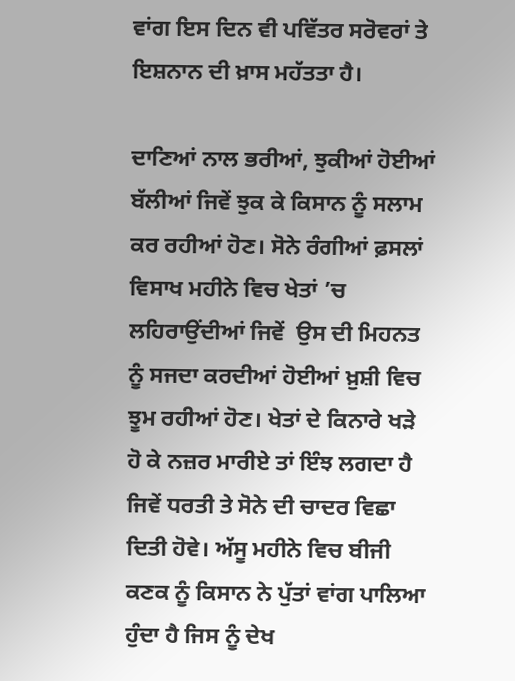ਵਾਂਗ ਇਸ ਦਿਨ ਵੀ ਪਵਿੱਤਰ ਸਰੋਵਰਾਂ ਤੇ ਇਸ਼ਨਾਨ ਦੀ ਖ਼ਾਸ ਮਹੱਤਤਾ ਹੈ।

ਦਾਣਿਆਂ ਨਾਲ ਭਰੀਆਂ, ਝੁਕੀਆਂ ਹੋਈਆਂ ਬੱਲੀਆਂ ਜਿਵੇਂ ਝੁਕ ਕੇ ਕਿਸਾਨ ਨੂੰ ਸਲਾਮ ਕਰ ਰਹੀਆਂ ਹੋਣ। ਸੋਨੇ ਰੰਗੀਆਂ ਫ਼ਸਲਾਂ ਵਿਸਾਖ ਮਹੀਨੇ ਵਿਚ ਖੇਤਾਂ ’ਚ ਲਹਿਰਾਉਂਦੀਆਂ ਜਿਵੇਂ  ਉਸ ਦੀ ਮਿਹਨਤ ਨੂੰ ਸਜਦਾ ਕਰਦੀਆਂ ਹੋਈਆਂ ਖ਼ੁਸ਼ੀ ਵਿਚ ਝੂਮ ਰਹੀਆਂ ਹੋਣ। ਖੇਤਾਂ ਦੇ ਕਿਨਾਰੇ ਖੜੇ ਹੋ ਕੇ ਨਜ਼ਰ ਮਾਰੀਏ ਤਾਂ ਇੰਝ ਲਗਦਾ ਹੈ ਜਿਵੇਂ ਧਰਤੀ ਤੇ ਸੋਨੇ ਦੀ ਚਾਦਰ ਵਿਛਾ ਦਿਤੀ ਹੋਵੇ। ਅੱਸੂ ਮਹੀਨੇ ਵਿਚ ਬੀਜੀ ਕਣਕ ਨੂੰ ਕਿਸਾਨ ਨੇ ਪੁੱਤਾਂ ਵਾਂਗ ਪਾਲਿਆ ਹੁੰਦਾ ਹੈ ਜਿਸ ਨੂੰ ਦੇਖ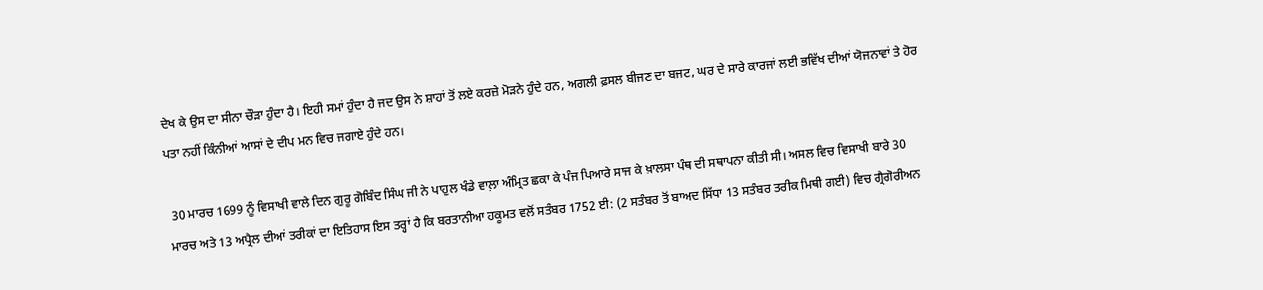ਦੇਖ ਕੇ ਉਸ ਦਾ ਸੀਨਾ ਚੌੜਾ ਹੁੰਦਾ ਹੈ। ਇਹੀ ਸਮਾਂ ਹੁੰਦਾ ਹੈ ਜਦ ਉਸ ਨੇ ਸ਼ਾਹਾਂ ਤੋਂ ਲਏ ਕਰਜ਼ੇ ਮੋੜਨੇ ਹੁੰਦੇ ਹਨ, ਅਗਲੀ ਫ਼ਸਲ ਬੀਜਣ ਦਾ ਬਜਟ, ਘਰ ਦੇ ਸਾਰੇ ਕਾਰਜਾਂ ਲਈ ਭਵਿੱਖ ਦੀਆਂ ਯੋਜਨਾਵਾਂ ਤੇ ਹੋਰ ਪਤਾ ਨਹੀਂ ਕਿੰਨੀਆਂ ਆਸਾਂ ਦੇ ਦੀਪ ਮਨ ਵਿਚ ਜਗਾਏ ਹੁੰਦੇ ਹਨ।

 30 ਮਾਰਚ 1699 ਨੂੰ ਵਿਸਾਖੀ ਵਾਲੇ ਦਿਨ ਗੁਰੂ ਗੋਬਿੰਦ ਸਿੰਘ ਜੀ ਨੇ ਪਾਹੁਲ ਖੰਡੇ ਵਾਲ਼ਾ ਅੰਮ੍ਰਿਤ ਛਕਾ ਕੇ ਪੰਜ ਪਿਆਰੇ ਸਾਜ ਕੇ ਖ਼ਾਲਸਾ ਪੰਥ ਦੀ ਸਥਾਪਨਾ ਕੀਤੀ ਸੀ। ਅਸਲ ਵਿਚ ਵਿਸਾਖੀ ਬਾਰੇ 30 ਮਾਰਚ ਅਤੇ 13 ਅਪ੍ਰੈਲ ਦੀਆਂ ਤਰੀਕਾਂ ਦਾ ਇਤਿਹਾਸ ਇਸ ਤਰ੍ਹਾਂ ਹੈ ਕਿ ਬਰਤਾਨੀਆ ਹਕੂਮਤ ਵਲੋਂ ਸਤੰਬਰ 1752 ਈ: (2 ਸਤੰਬਰ ਤੋਂ ਬਾਅਦ ਸਿੱਧਾ 13 ਸਤੰਬਰ ਤਰੀਕ ਮਿਥੀ ਗਈ) ਵਿਚ ਗ੍ਰੈਗੋਰੀਅਨ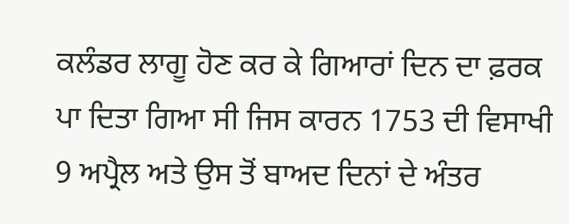ਕਲੰਡਰ ਲਾਗੂ ਹੋਣ ਕਰ ਕੇ ਗਿਆਰਾਂ ਦਿਨ ਦਾ ਫ਼ਰਕ ਪਾ ਦਿਤਾ ਗਿਆ ਸੀ ਜਿਸ ਕਾਰਨ 1753 ਦੀ ਵਿਸਾਖੀ 9 ਅਪ੍ਰੈਲ ਅਤੇ ਉਸ ਤੋਂ ਬਾਅਦ ਦਿਨਾਂ ਦੇ ਅੰਤਰ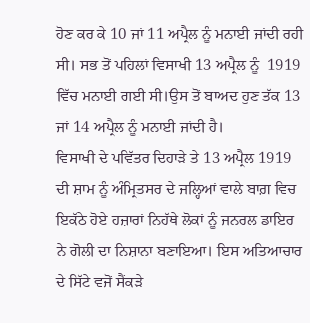ਹੋਣ ਕਰ ਕੇ 10 ਜਾਂ 11 ਅਪ੍ਰੈਲ ਨੂੰ ਮਨਾਈ ਜਾਂਦੀ ਰਹੀ ਸੀ। ਸਭ ਤੋਂ ਪਹਿਲਾਂ ਵਿਸਾਖੀ 13 ਅਪ੍ਰੈਲ ਨੂੰ  1919 ਵਿੱਚ ਮਨਾਈ ਗਈ ਸੀ।ਉਸ ਤੋਂ ਬਾਅਦ ਹੁਣ ਤੱਕ 13 ਜਾਂ 14 ਅਪ੍ਰੈਲ ਨੂੰ ਮਨਾਈ ਜਾਂਦੀ ਹੈ।
ਵਿਸਾਖੀ ਦੇ ਪਵਿੱਤਰ ਦਿਹਾੜੇ ਤੇ 13 ਅਪ੍ਰੈਲ 1919 ਦੀ ਸ਼ਾਮ ਨੂੰ ਅੰਮ੍ਰਿਤਸਰ ਦੇ ਜਲ੍ਹਿਆਂ ਵਾਲੇ ਬਾਗ਼ ਵਿਚ  ਇਕੱਠੇ ਹੋਏ ਹਜ਼ਾਰਾਂ ਨਿਹੱਥੇ ਲੋਕਾਂ ਨੂੰ ਜਨਰਲ ਡਾਇਰ ਨੇ ਗੋਲੀ ਦਾ ਨਿਸ਼ਾਨਾ ਬਣਾਇਆ। ਇਸ ਅਤਿਆਚਾਰ ਦੇ ਸਿੱਟੇ ਵਜੋਂ ਸੈਂਕੜੇ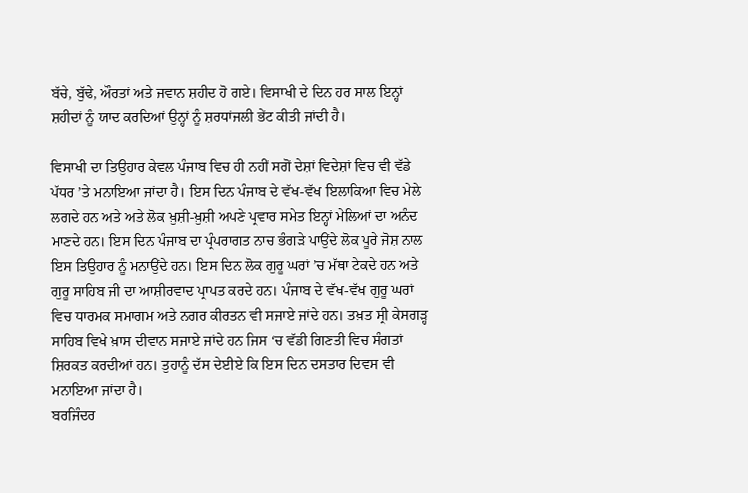ਬੱਚੇ, ਬੁੱਢੇ, ਔਰਤਾਂ ਅਤੇ ਜਵਾਨ ਸ਼ਹੀਦ ਹੋ ਗਏ। ਵਿਸਾਖੀ ਦੇ ਦਿਨ ਹਰ ਸਾਲ ਇਨ੍ਹਾਂ ਸ਼ਹੀਦਾਂ ਨੂੰ ਯਾਦ ਕਰਦਿਆਂ ਉਨ੍ਹਾਂ ਨੂੰ ਸ਼ਰਧਾਂਜਲੀ ਭੇਂਟ ਕੀਤੀ ਜਾਂਦੀ ਹੈ।

ਵਿਸਾਖੀ ਦਾ ਤਿਉਹਾਰ ਕੇਵਲ ਪੰਜਾਬ ਵਿਚ ਹੀ ਨਹੀਂ ਸਗੋਂ ਦੇਸ਼ਾਂ ਵਿਦੇਸ਼ਾਂ ਵਿਚ ਵੀ ਵੱਡੇ ਪੱਧਰ ’ਤੇ ਮਨਾਇਆ ਜਾਂਦਾ ਹੈ। ਇਸ ਦਿਨ ਪੰਜਾਬ ਦੇ ਵੱਖ-ਵੱਖ ਇਲਾਕਿਆ ਵਿਚ ਮੇਲੇ ਲਗਦੇ ਹਨ ਅਤੇ ਅਤੇ ਲੋਕ ਖ਼ੁਸ਼ੀ-ਖ਼ੁਸ਼ੀ ਅਪਣੇ ਪ੍ਰਵਾਰ ਸਮੇਤ ਇਨ੍ਹਾਂ ਮੇਲਿਆਂ ਦਾ ਅਨੰਦ ਮਾਣਦੇ ਹਨ। ਇਸ ਦਿਨ ਪੰਜਾਬ ਦਾ ਪ੍ਰੰਪਰਾਗਤ ਨਾਚ ਭੰਗੜੇ ਪਾਉਂਦੇ ਲੋਕ ਪੂਰੇ ਜੋਸ਼ ਨਾਲ ਇਸ ਤਿਉਹਾਰ ਨੂੰ ਮਨਾਉਂਦੇ ਹਨ। ਇਸ ਦਿਨ ਲੋਕ ਗੁਰੂ ਘਰਾਂ ’ਚ ਮੱਥਾ ਟੇਕਦੇ ਹਨ ਅਤੇ ਗੁਰੂ ਸਾਹਿਬ ਜੀ ਦਾ ਆਸ਼ੀਰਵਾਦ ਪ੍ਰਾਪਤ ਕਰਦੇ ਹਨ। ਪੰਜਾਬ ਦੇ ਵੱਖ-ਵੱਖ ਗੁਰੂ ਘਰਾਂ ਵਿਚ ਧਾਰਮਕ ਸਮਾਗਮ ਅਤੇ ਨਗਰ ਕੀਰਤਨ ਵੀ ਸਜਾਏ ਜਾਂਦੇ ਹਨ। ਤਖ਼ਤ ਸ੍ਰੀ ਕੇਸਗੜ੍ਹ ਸਾਹਿਬ ਵਿਖੇ ਖ਼ਾਸ ਦੀਵਾਨ ਸਜਾਏ ਜਾਂਦੇ ਹਨ ਜਿਸ ‘ਚ ਵੱਡੀ ਗਿਣਤੀ ਵਿਚ ਸੰਗਤਾਂ ਸ਼ਿਰਕਤ ਕਰਦੀਆਂ ਹਨ। ਤੁਹਾਨੂੰ ਦੱਸ ਦੇਈਏ ਕਿ ਇਸ ਦਿਨ ਦਸਤਾਰ ਦਿਵਸ ਵੀ ਮਨਾਇਆ ਜਾਂਦਾ ਹੈ।
ਬਰਜਿੰਦਰ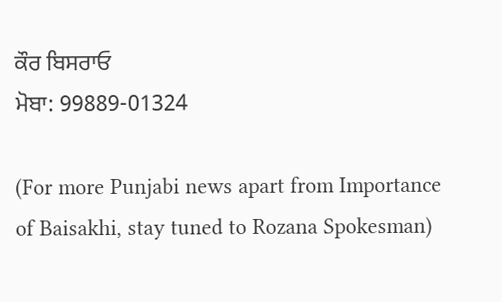ਕੌਰ ਬਿਸਰਾਓ
ਮੋਬਾ: 99889-01324

(For more Punjabi news apart from Importance of Baisakhi, stay tuned to Rozana Spokesman)